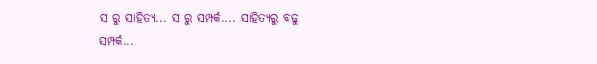ସ ରୁ ସାହିତ୍ୟ... ସ ରୁ ସମ୍ପର୍କ.... ସାହିତ୍ୟରୁ ବଢୁ
ସମ୍ପର୍କ...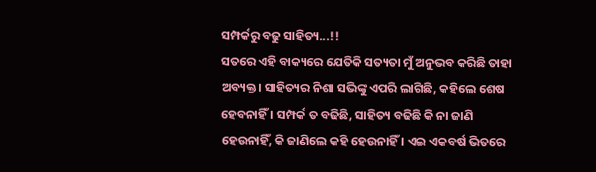ସମ୍ପର୍କରୁ ବଢୁ ସାହିତ୍ୟ...!!
ସତରେ ଏହି ବାକ୍ୟରେ ଯେତିକି ସତ୍ୟତା ମୁଁ ଅନୁଭବ କରିଛି ତାହା ଅବ୍ୟକ୍ତ। ସାହିତ୍ୟର ନିଶା ସଭିଙ୍କୁ ଏପରି ଲାଗିଛି, କହିଲେ ଶେଷ ହେବନାହିଁ । ସମ୍ପର୍କ ତ ବଢିଛି, ସାହିତ୍ୟ ବଢିଛି କି ନା ଜାଣି ହେଉନାହିଁ, କି ଜାଣିଲେ କହି ହେଉନାହିଁ । ଏଇ ଏକବର୍ଷ ଭିତରେ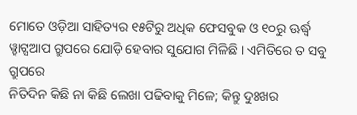ମୋତେ ଓଡ଼ିଆ ସାହିତ୍ୟର ୧୫ଟିରୁ ଅଧିକ ଫେସବୁକ ଓ ୧୦ରୁ ଊର୍ଦ୍ଧ୍ଵ
ୱ୍ହାଟ୍ସଆପ ଗ୍ରୁପରେ ଯୋଡ଼ି ହେବାର ସୁଯୋଗ ମିଳିଛି । ଏମିତିରେ ତ ସବୁ ଗ୍ରୁପରେ
ନିତିଦିନ କିଛି ନା କିଛି ଲେଖା ପଢିବାକୁ ମିଳେ; କିନ୍ତୁ ଦୁଃଖର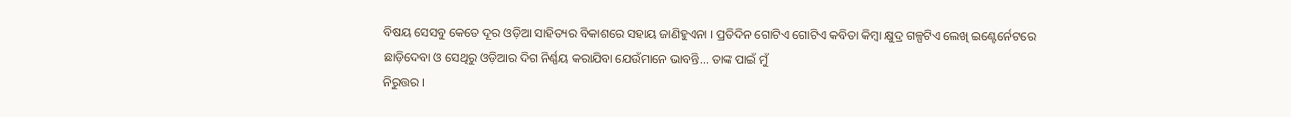ବିଷୟ ସେସବୁ କେତେ ଦୂର ଓଡ଼ିଆ ସାହିତ୍ୟର ବିକାଶରେ ସହାୟ ଜାଣିହୁଏନା । ପ୍ରତିଦିନ ଗୋଟିଏ ଗୋଟିଏ କବିତା କିମ୍ବା କ୍ଷୁଦ୍ର ଗଳ୍ପଟିଏ ଲେଖି ଇଣ୍ଟେର୍ନେଟରେ
ଛାଡ଼ିଦେବା ଓ ସେଥିରୁ ଓଡ଼ିଆର ଦିଗ ନିର୍ଣ୍ଣୟ କରାଯିବା ଯେଉଁମାନେ ଭାବନ୍ତି... ତାଙ୍କ ପାଇଁ ମୁଁ
ନିରୁତ୍ତର ।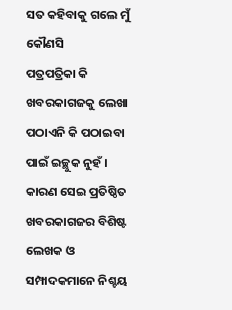ସତ କହିବାକୁ ଗଲେ ମୁଁ କୌଣସି
ପତ୍ରପତ୍ରିକା କି ଖବରକାଗଜକୁ ଲେଖା ପଠାଏନି କି ପଠାଇବା ପାଇଁ ଇଚ୍ଛୁକ ନୁହଁ । କାରଣ ସେଇ ପ୍ରତିଷ୍ଠିତ ଖବରକାଗଜର ବିଶିଷ୍ଟ ଲେଖକ ଓ ସମ୍ପାଦକମାନେ ନିଶ୍ଚୟ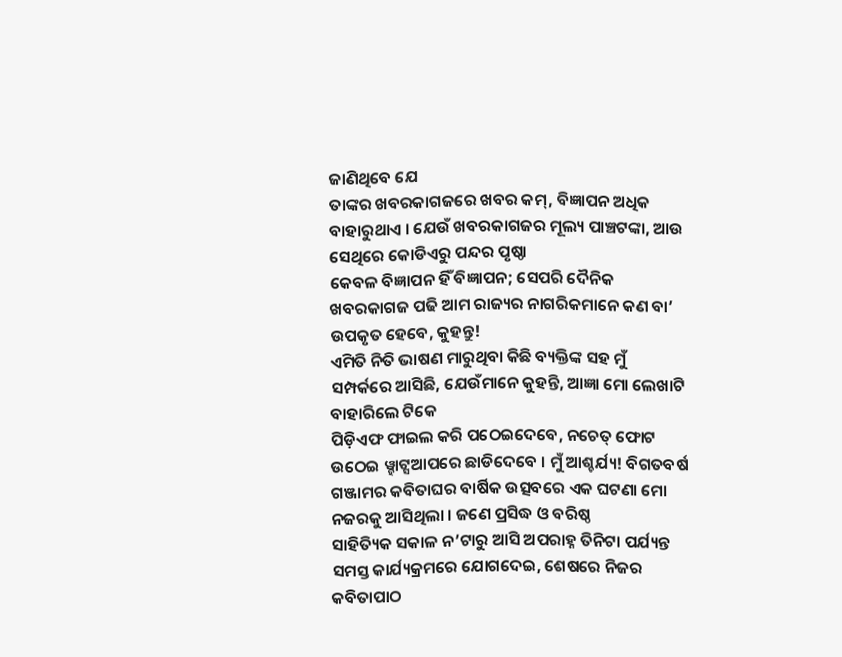ଜାଣିଥିବେ ଯେ
ତାଙ୍କର ଖବରକାଗଜରେ ଖବର କମ୍, ବିଜ୍ଞାପନ ଅଧିକ ବାହାରୁଥାଏ । ଯେଉଁ ଖବରକାଗଜର ମୂଲ୍ୟ ପାଞ୍ଚଟଙ୍କା, ଆଉ ସେଥିରେ କୋଡିଏରୁ ପନ୍ଦର ପୃଷ୍ଠା
କେବଳ ବିଜ୍ଞାପନ ହିଁ ବିଜ୍ଞାପନ; ସେପରି ଦୈନିକ ଖବରକାଗଜ ପଢି ଆମ ରାଜ୍ୟର ନାଗରିକମାନେ କଣ ବା’ ଉପକୃତ ହେବେ, କୁହନ୍ତୁ!
ଏମିତି ନିତି ଭାଷଣ ମାରୁଥିବା କିଛି ବ୍ୟକ୍ତିଙ୍କ ସହ ମୁଁ ସମ୍ପର୍କରେ ଆସିଛି, ଯେଉଁମାନେ କୁହନ୍ତି, ଆଜ୍ଞା ମୋ ଲେଖାଟି ବାହାରିଲେ ଟିକେ
ପିଡ଼ିଏଫ ଫାଇଲ କରି ପଠେଇଦେବେ, ନଚେତ୍ ଫୋଟ ଉଠେଇ ୱ୍ହାଟ୍ସଆପରେ ଛାଡିଦେବେ । ମୁଁ ଆଶ୍ଚର୍ଯ୍ୟ! ବିଗତବର୍ଷ
ଗଞ୍ଜାମର କବିତାଘର ବାର୍ଷିକ ଉତ୍ସବରେ ଏକ ଘଟଣା ମୋ ନଜରକୁ ଆସିଥିଲା । ଜଣେ ପ୍ରସିଦ୍ଧ ଓ ବରିଷ୍ଠ
ସାହିତ୍ୟିକ ସକାଳ ନ’ଟାରୁ ଆସି ଅପରାହ୍ନ ତିନିଟା ପର୍ଯ୍ୟନ୍ତ ସମସ୍ତ କାର୍ଯ୍ୟକ୍ରମରେ ଯୋଗଦେଇ, ଶେଷରେ ନିଜର କବିତାପାଠ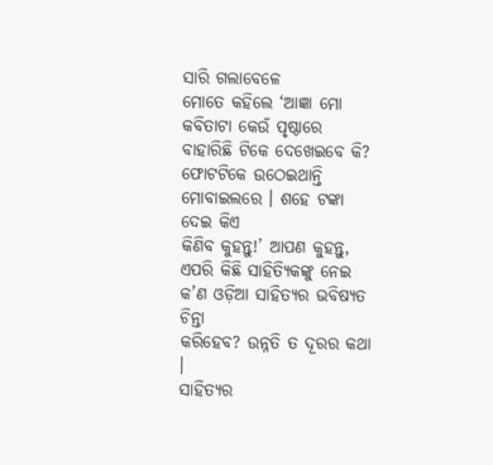ସାରି ଗଲାବେଳେ
ମୋତେ କହିଲେ ‘ଆଜ୍ଞା ମୋ କବିତାଟା କେଉଁ ପୃଷ୍ଠାରେ
ବାହାରିଛି ଟିକେ ଦେଖେଇବେ କି? ଫୋଟଟିକେ ଉଠେଇଥାନ୍ତି ମୋବାଇଲରେ । ଶହେ ଟଙ୍କା ଦେଇ କିଏ
କିଣିବ କୁହନ୍ତୁ!’ ଆପଣ କୁହନ୍ତୁ, ଏପରି କିଛି ସାହିତ୍ୟିକଙ୍କୁ ନେଇ କ’ଣ ଓଡ଼ିଆ ସାହିତ୍ୟର ଭବିଷ୍ୟତ ଚିନ୍ତା
କରିହେବ? ଉନ୍ନତି ତ ଦୂରର କଥା ।
ସାହିତ୍ୟର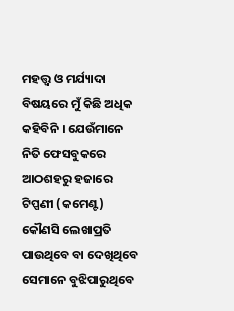ମହତ୍ତ୍ଵ ଓ ମର୍ଯ୍ୟାଦା ବିଷୟରେ ମୁଁ କିଛି ଅଧିକ କହିବିନି । ଯେଉଁମାନେ ନିତି ଫେସବୁକରେ ଆଠଶହରୁ ହଜାରେ ଟିପ୍ପଣୀ (କମେଣ୍ଟ) କୌଣସି ଲେଖାପ୍ରତି
ପାଉଥିବେ ବା ଦେଖିଥିବେ ସେମାନେ ବୁଝିପାରୁଥିବେ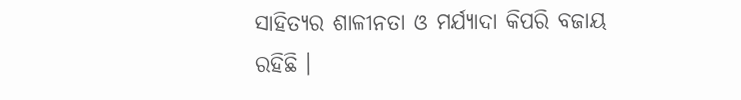ସାହିତ୍ୟର ଶାଳୀନତା ଓ ମର୍ଯ୍ୟାଦା କିପରି ବଜାୟ
ରହିଛି ।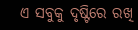ଏ ସବୁକୁ ଦୃଷ୍ଟିରେ ରଖି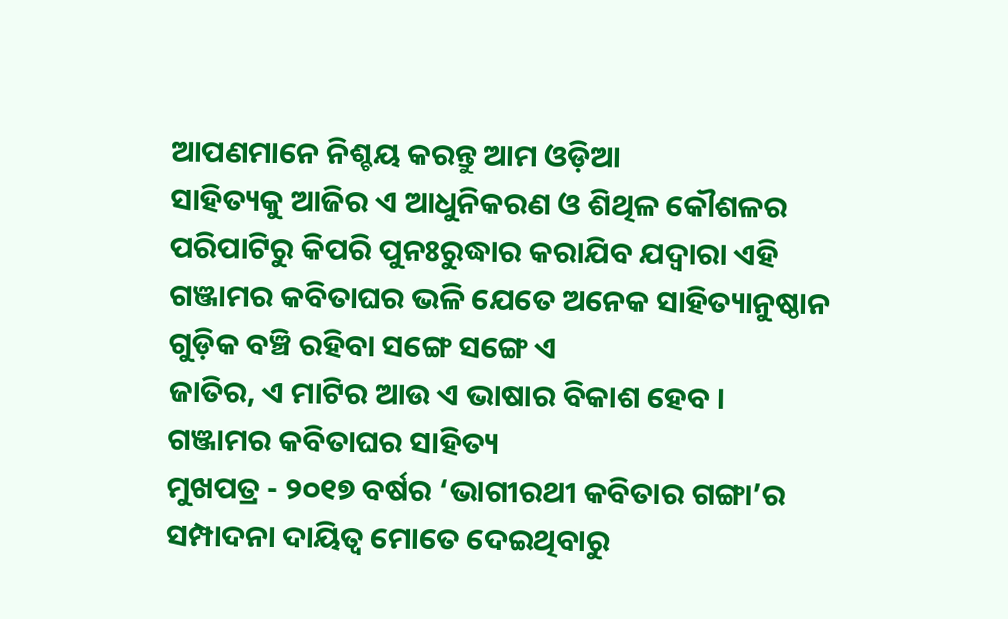ଆପଣମାନେ ନିଶ୍ଚୟ କରନ୍ତୁ ଆମ ଓଡ଼ିଆ
ସାହିତ୍ୟକୁ ଆଜିର ଏ ଆଧୁନିକରଣ ଓ ଶିଥିଳ କୌଶଳର ପରିପାଟିରୁ କିପରି ପୁନଃରୁଦ୍ଧାର କରାଯିବ ଯଦ୍ୱାରା ଏହି
ଗଞ୍ଜାମର କବିତାଘର ଭଳି ଯେତେ ଅନେକ ସାହିତ୍ୟାନୁଷ୍ଠାନ ଗୁଡ଼ିକ ବଞ୍ଚି ରହିବା ସଙ୍ଗେ ସଙ୍ଗେ ଏ
ଜାତିର, ଏ ମାଟିର ଆଉ ଏ ଭାଷାର ବିକାଶ ହେବ ।
ଗଞ୍ଜାମର କବିତାଘର ସାହିତ୍ୟ
ମୁଖପତ୍ର - ୨୦୧୭ ବର୍ଷର ‘ଭାଗୀରଥୀ କବିତାର ଗଙ୍ଗା’ର ସମ୍ପାଦନା ଦାୟିତ୍ଵ ମୋତେ ଦେଇଥିବାରୁ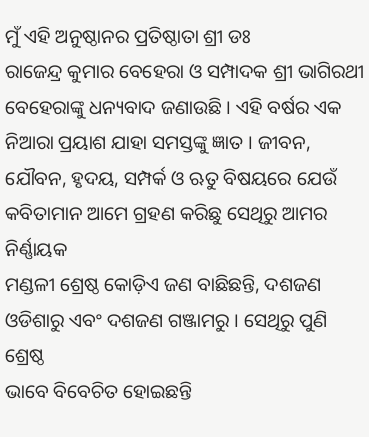ମୁଁ ଏହି ଅନୁଷ୍ଠାନର ପ୍ରତିଷ୍ଠାତା ଶ୍ରୀ ଡଃ
ରାଜେନ୍ଦ୍ର କୁମାର ବେହେରା ଓ ସମ୍ପାଦକ ଶ୍ରୀ ଭାଗିରଥୀ ବେହେରାଙ୍କୁ ଧନ୍ୟବାଦ ଜଣାଉଛି । ଏହି ବର୍ଷର ଏକ ନିଆରା ପ୍ରୟାଶ ଯାହା ସମସ୍ତଙ୍କୁ ଜ୍ଞାତ । ଜୀବନ, ଯୌବନ, ହୃଦୟ, ସମ୍ପର୍କ ଓ ଋତୁ ବିଷୟରେ ଯେଉଁ କବିତାମାନ ଆମେ ଗ୍ରହଣ କରିଛୁ ସେଥିରୁ ଆମର ନିର୍ଣ୍ଣାୟକ
ମଣ୍ଡଳୀ ଶ୍ରେଷ୍ଠ କୋଡ଼ିଏ ଜଣ ବାଛିଛନ୍ତି, ଦଶଜଣ ଓଡିଶାରୁ ଏବଂ ଦଶଜଣ ଗଞ୍ଜାମରୁ । ସେଥିରୁ ପୁଣି ଶ୍ରେଷ୍ଠ
ଭାବେ ବିବେଚିତ ହୋଇଛନ୍ତି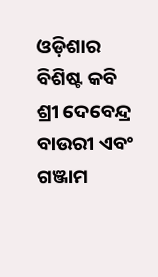ଓଡ଼ିଶାର ବିଶିଷ୍ଟ କବି ଶ୍ରୀ ଦେବେନ୍ଦ୍ର ବାଉରୀ ଏବଂ ଗଞ୍ଜାମ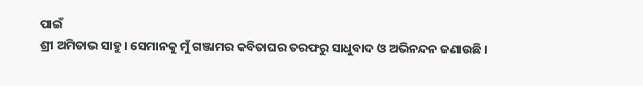ପାଇଁ
ଶ୍ରୀ ଅମିତାଭ ସାହୁ । ସେମାନକୁ ମୁଁ ଗଞ୍ଜାମର କବିତାଘର ତରଫରୁ ସାଧୁବାଦ ଓ ଅଭିନନ୍ଦନ ଜଣାଉଛି ।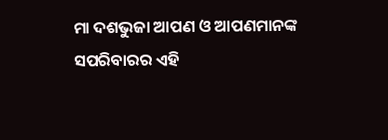ମା ଦଶଭୁଜା ଆପଣ ଓ ଆପଣମାନଙ୍କ ସପରିବାରର ଏହି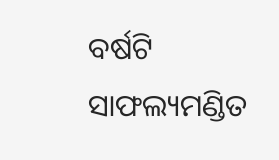ବର୍ଷଟି ସାଫଲ୍ୟମଣ୍ଡିତ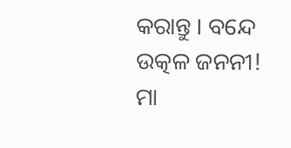କରାନ୍ତୁ । ବନ୍ଦେ ଉତ୍କଳ ଜନନୀ!
ମା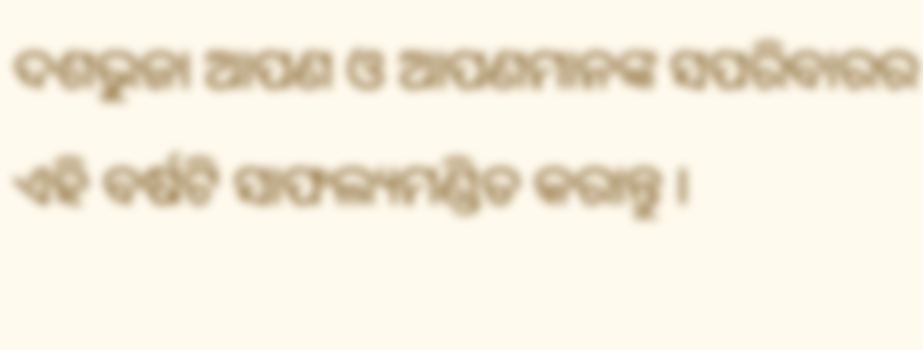ଦଶଭୁଜା ଆପଣ ଓ ଆପଣମାନଙ୍କ ସପରିବାରର ଏହି ବର୍ଷଟି ସାଫଲ୍ୟମଣ୍ଡିତ କରାନ୍ତୁ ।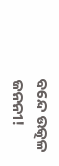ବନ୍ଦେ ଉତ୍କଳ ଜନନୀ!